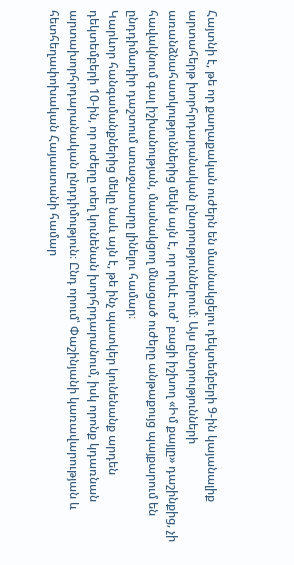Հայտնի է, թե որ քաղաքական ուժերն են մասնակցելու դեկտեմբերի 9-ին կայանալիք արտահերթ խորհրդարանական ընտրություններում։ Այս ընտրությունների առանձնահատկություններից մեկն այն է, որ որևէ ուժ՝ բացի իշխող «Իմ քայլը» դաշինքից, չի հավակնում գալ իշխանության, մասնակցող մնացած ուժերը անթաքույց պայքարում են ընդդիմադիր դաշտում առաջատարը լինելու համար։
Կարևոր հանգամանքներից մեկը նաև այն է, թե ինչ պատկեր կունենանք արդեն դեկտեմբերի 10-ին, որ ուժերը տեղ կունենան խորհրդարանում, իսկ որոնք կդառնան արտախորհրդարանական ընդդիմություն։ Ընդ որում՝ Փաշինյանի կառավարության և հետհեղափոխական Հայաստանի համար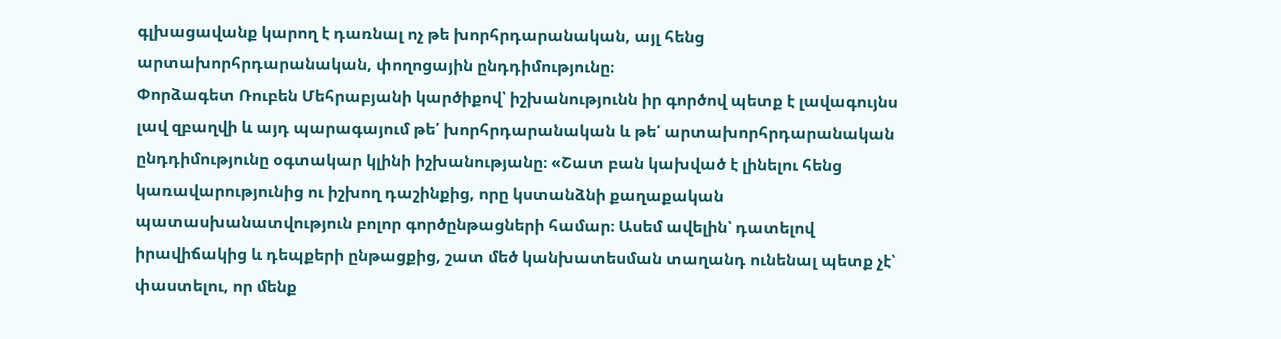գլխացավանք կարող է դառնալ ոչ թե խորհրդարանական, այլ հենց արտախորհրդարանական, փողոցային ընդդիմությունը։
Փորձագետ Ռուբեն Մեհրաբյանի կարծիքով՝ իշխանությունն իր գործով պետք է լավագույնս լավ զբաղվի և այդ պարագայում թե՛ խորհրդարանական և թե՛ արտախորհրդարանական ընդդիմությունը օգտակար կլինի իշխանությանը։ «Շատ բան կախված է լինելու հենց կառավարությունից ու իշխող դաշինքից, որը կստանձնի քաղաքական պատասխանատվություն բոլոր գործընթացների համար։ Ասեմ ավելին՝ դատելով իրավիճակից և դեպքերի ընթացքից, շատ մեծ կանխատեսման տաղանդ ունենալ պետք չէ՝ փաստելու, որ մենք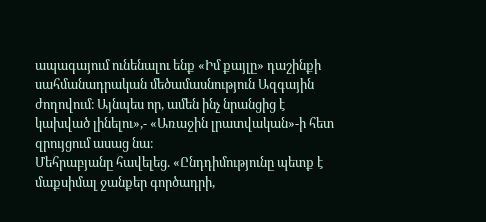ապագայում ունենալու ենք «Իմ քայլը» դաշինքի սահմանադրական մեծամասնություն Ազգային ժողովում։ Այնպես որ, ամեն ինչ նրանցից է կախված լինելու»,- «Առաջին լրատվական»-ի հետ զրույցում ասաց նա։
Մեհրաբյանը հավելեց. «Ընդդիմությունը պետք է մաքսիմալ ջանքեր գործադրի,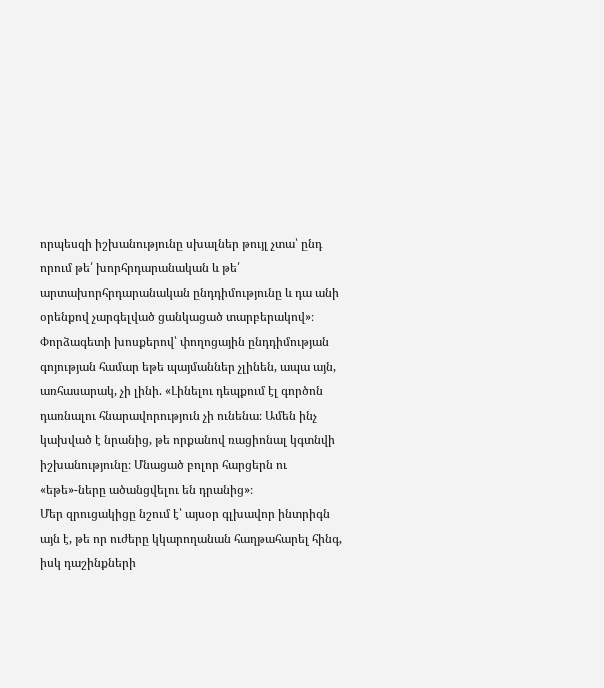որպեսզի իշխանությունը սխալներ թույլ չտա՝ ընդ որում թե՛ խորհրդարանական և թե՛ արտախորհրդարանական ընդդիմությունը և դա անի օրենքով չարգելված ցանկացած տարբերակով»։
Փորձագետի խոսքերով՝ փողոցային ընդդիմության գոյության համար եթե պայմաններ չլինեն, ապա այն, առհասարակ, չի լինի. «Լինելու դեպքում էլ գործոն դառնալու հնարավորություն չի ունենա։ Ամեն ինչ կախված է նրանից, թե որքանով ռացիոնալ կգտնվի իշխանությունը։ Մնացած բոլոր հարցերն ու «եթե»-ները ածանցվելու են դրանից»։
Մեր զրուցակիցը նշում է՝ այսօր գլխավոր ինտրիգն այն է, թե որ ուժերը կկարողանան հաղթահարել հինգ, իսկ դաշինքների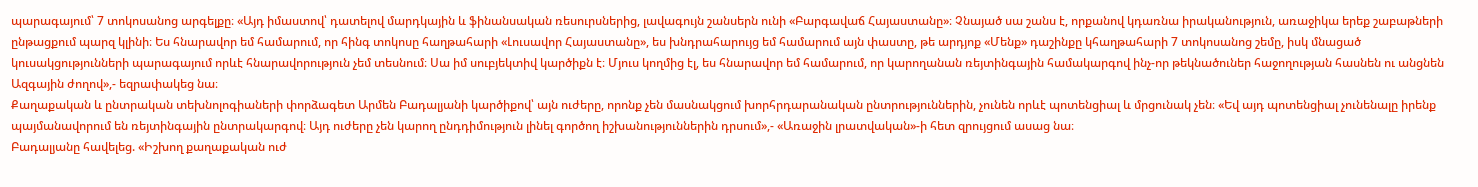պարագայում՝ 7 տոկոսանոց արգելքը։ «Այդ իմաստով՝ դատելով մարդկային և ֆինանսական ռեսուրսներից, լավագույն շանսերն ունի «Բարգավաճ Հայաստանը»։ Չնայած սա շանս է, որքանով կդառնա իրականություն, առաջիկա երեք շաբաթների ընթացքում պարզ կլինի։ Ես հնարավոր եմ համարում, որ հինգ տոկոսը հաղթահարի «Լուսավոր Հայաստանը», ես խնդրահարույց եմ համարում այն փաստը, թե արդյոք «Մենք» դաշինքը կհաղթահարի 7 տոկոսանոց շեմը, իսկ մնացած կուսակցությունների պարագայում որևէ հնարավորություն չեմ տեսնում։ Սա իմ սուբյեկտիվ կարծիքն է։ Մյուս կողմից էլ, ես հնարավոր եմ համարում, որ կարողանան ռեյտինգային համակարգով ինչ-որ թեկնածուներ հաջողության հասնեն ու անցնեն Ազգային ժողով»,- եզրափակեց նա։
Քաղաքական և ընտրական տեխնոլոգիաների փորձագետ Արմեն Բադալյանի կարծիքով՝ այն ուժերը, որոնք չեն մասնակցում խորհրդարանական ընտրություններին, չունեն որևէ պոտենցիալ և մրցունակ չեն։ «Եվ այդ պոտենցիալ չունենալը իրենք պայմանավորում են ռեյտինգային ընտրակարգով։ Այդ ուժերը չեն կարող ընդդիմություն լինել գործող իշխանություններին դրսում»,- «Առաջին լրատվական»-ի հետ զրույցում ասաց նա։
Բադալյանը հավելեց. «Իշխող քաղաքական ուժ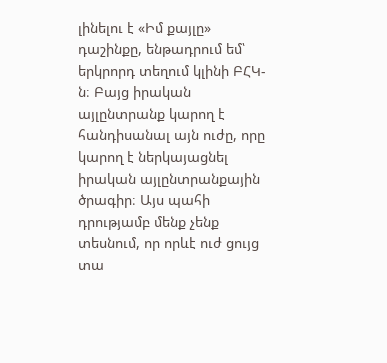լինելու է «Իմ քայլը» դաշինքը, ենթադրում եմ՝ երկրորդ տեղում կլինի ԲՀԿ-ն։ Բայց իրական այլընտրանք կարող է հանդիսանալ այն ուժը, որը կարող է ներկայացնել իրական այլընտրանքային ծրագիր։ Այս պահի դրությամբ մենք չենք տեսնում, որ որևէ ուժ ցույց տա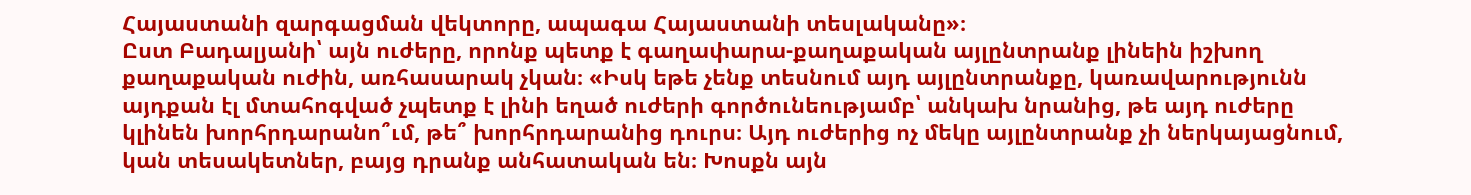Հայաստանի զարգացման վեկտորը, ապագա Հայաստանի տեսլականը»։
Ըստ Բադալյանի՝ այն ուժերը, որոնք պետք է գաղափարա-քաղաքական այլընտրանք լինեին իշխող քաղաքական ուժին, առհասարակ չկան։ «Իսկ եթե չենք տեսնում այդ այլընտրանքը, կառավարությունն այդքան էլ մտահոգված չպետք է լինի եղած ուժերի գործունեությամբ՝ անկախ նրանից, թե այդ ուժերը կլինեն խորհրդարանո՞ւմ, թե՞ խորհրդարանից դուրս։ Այդ ուժերից ոչ մեկը այլընտրանք չի ներկայացնում, կան տեսակետներ, բայց դրանք անհատական են։ Խոսքն այն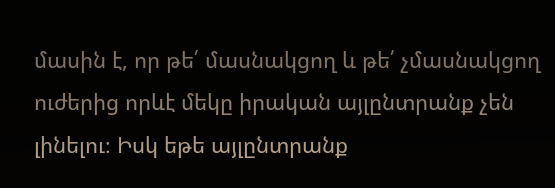մասին է, որ թե՛ մասնակցող և թե՛ չմասնակցող ուժերից որևէ մեկը իրական այլընտրանք չեն լինելու։ Իսկ եթե այլընտրանք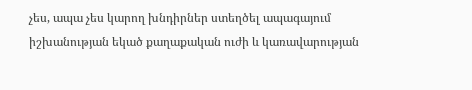չես, ապա չես կարող խնդիրներ ստեղծել ապագայում իշխանության եկած քաղաքական ուժի և կառավարության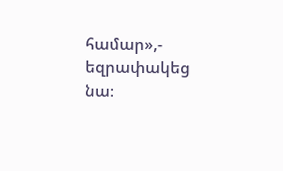համար»,- եզրափակեց նա։